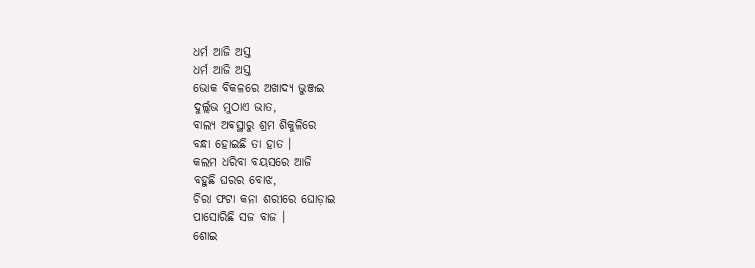ଧର୍ମ ଆଜି ଅସ୍ତ
ଧର୍ମ ଆଜି ଅସ୍ତ
ଭୋକ ବିକଳରେ ଅଖାଦ୍ୟ ଭୁଞ୍ଜଇ
ଦୁର୍ଲ୍ଲଭ ମୁଠାଏ ଭାତ,
ବାଲ୍ୟ ଅଵସ୍ଥାରୁ ଶ୍ରମ ଶିକୁଳିରେ
ବନ୍ଧା ହୋଇଛି ତା ହାତ ।
କଲମ ଧରିବା ବୟସରେ ଆଜି
ବହୁଛି ଘରର ବୋଝ,
ଚିରା ଫଟା କନା ଶରୀରେ ଘୋଡ଼ାଇ
ପାସୋରିଛି ସଜ ବାଜ ।
ଶୋଇ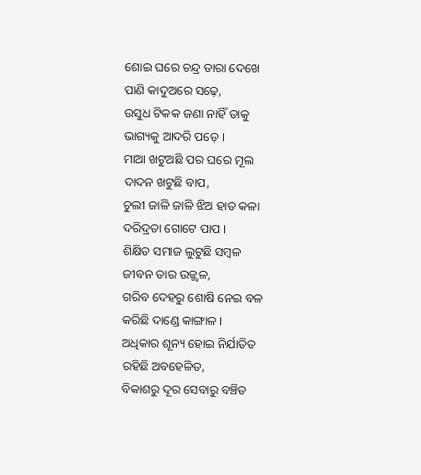ଶୋଇ ଘରେ ଚନ୍ଦ୍ର ତାରା ଦେଖେ
ପାଣି କାଦୁଅରେ ସଢ଼େ,
ଉସୁଧ ଟିକକ ଜଣା ନାହିଁ ତାକୁ
ଭାଗ୍ୟକୁ ଆଦରି ପଡ଼େ ।
ମାଆ ଖଟୁଅଛି ପର ଘରେ ମୂଲ
ଦାଦନ ଖଟୁଛି ବାପ,
ଚୁଲୀ ଜାଳି ଜାଳି ଝିଅ ହାତ କଳା
ଦରିଦ୍ରତା ଗୋଟେ ପାପ ।
ଶିକ୍ଷିତ ସମାଜ ଲୁଟୁଛି ସମ୍ବଳ
ଜୀବନ ତାର ଉଜ୍ଜ୍ୱଳ,
ଗରିବ ଦେହରୁ ଶୋଷି ନେଇ ବଳ
କରିଛି ଦାଣ୍ଡେ କାଙ୍ଗାଳ ।
ଅଧିକାର ଶୂନ୍ୟ ହୋଇ ନିର୍ଯାତିତ
ରହିଛି ଅବହେଳିତ,
ବିକାଶରୁ ଦୂର ସେବାରୁ ବଞ୍ଚିତ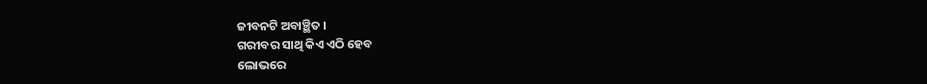ଜୀବନଟି ଅବାଞ୍ଛିତ ।
ଗରୀବର ସାଥି କିଏ ଏଠି ହେବ
ଲୋଭରେ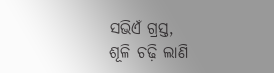ସଭିଏଁ ଗ୍ରସ୍ତ,
ଶୂଳି ଚଢ଼ି ଲାଣି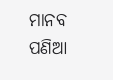ମାନବ ପଣିଆ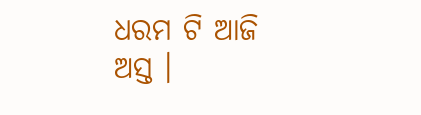ଧରମ ଟି ଆଜି ଅସ୍ତ ।